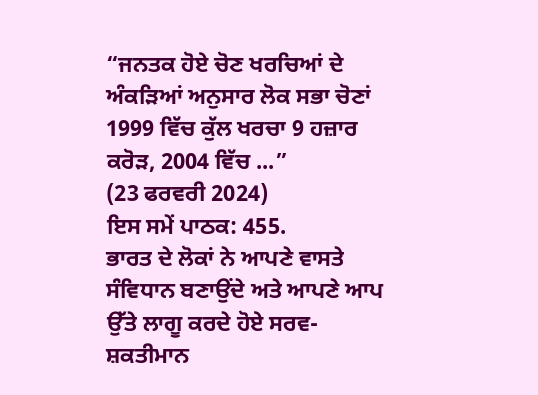“ਜਨਤਕ ਹੋਏ ਚੋਣ ਖਰਚਿਆਂ ਦੇ ਅੰਕੜਿਆਂ ਅਨੁਸਾਰ ਲੋਕ ਸਭਾ ਚੋਣਾਂ 1999 ਵਿੱਚ ਕੁੱਲ ਖਰਚਾ 9 ਹਜ਼ਾਰ ਕਰੋੜ, 2004 ਵਿੱਚ ...”
(23 ਫਰਵਰੀ 2024)
ਇਸ ਸਮੇਂ ਪਾਠਕ: 455.
ਭਾਰਤ ਦੇ ਲੋਕਾਂ ਨੇ ਆਪਣੇ ਵਾਸਤੇ ਸੰਵਿਧਾਨ ਬਣਾਉਂਦੇ ਅਤੇ ਆਪਣੇ ਆਪ ਉੱਤੇ ਲਾਗੂ ਕਰਦੇ ਹੋਏ ਸਰਵ-ਸ਼ਕਤੀਮਾਨ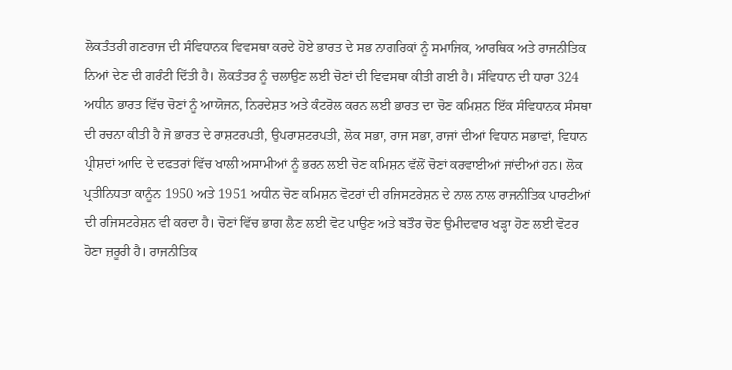ਲੋਕਤੰਤਰੀ ਗਣਰਾਜ ਦੀ ਸੰਵਿਧਾਨਕ ਵਿਵਸਥਾ ਕਰਦੇ ਹੋਏ ਭਾਰਤ ਦੇ ਸਭ ਨਾਗਰਿਕਾਂ ਨੂੰ ਸਮਾਜਿਕ, ਆਰਥਿਕ ਅਤੇ ਰਾਜਨੀਤਿਕ ਨਿਆਂ ਦੇਣ ਦੀ ਗਰੰਟੀ ਦਿੱਤੀ ਹੈ। ਲੋਕਤੰਤਰ ਨੂੰ ਚਲਾਉਣ ਲਈ ਚੋਣਾਂ ਦੀ ਵਿਵਸਥਾ ਕੀਤੀ ਗਈ ਹੈ। ਸੰਵਿਧਾਨ ਦੀ ਧਾਰਾ 324 ਅਧੀਨ ਭਾਰਤ ਵਿੱਚ ਚੋਣਾਂ ਨੂੰ ਆਯੋਜਨ, ਨਿਰਦੇਸ਼ਤ ਅਤੇ ਕੰਟਰੋਲ ਕਰਨ ਲਈ ਭਾਰਤ ਦਾ ਚੋਣ ਕਮਿਸ਼ਨ ਇੱਕ ਸੰਵਿਧਾਨਕ ਸੰਸਥਾ ਦੀ ਰਚਨਾ ਕੀਤੀ ਹੈ ਜੋ ਭਾਰਤ ਦੇ ਰਾਸ਼ਟਰਪਤੀ, ਉਪਰਾਸ਼ਟਰਪਤੀ, ਲੋਕ ਸਭਾ, ਰਾਜ ਸਭਾ, ਰਾਜਾਂ ਦੀਆਂ ਵਿਧਾਨ ਸਭਾਵਾਂ, ਵਿਧਾਨ ਪ੍ਰੀਸ਼ਦਾਂ ਆਦਿ ਦੇ ਦਫਤਰਾਂ ਵਿੱਚ ਖਾਲੀ ਅਸਾਮੀਆਂ ਨੂੰ ਭਰਨ ਲਈ ਚੋਣ ਕਮਿਸ਼ਨ ਵੱਲੋਂ ਚੋਣਾਂ ਕਰਵਾਈਆਂ ਜਾਂਦੀਆਂ ਹਨ। ਲੋਕ ਪ੍ਰਤੀਨਿਧਤਾ ਕਾਨੂੰਨ 1950 ਅਤੇ 1951 ਅਧੀਨ ਚੋਣ ਕਮਿਸ਼ਨ ਵੋਟਰਾਂ ਦੀ ਰਜਿਸਟਰੇਸ਼ਨ ਦੇ ਨਾਲ ਨਾਲ ਰਾਜਨੀਤਿਕ ਪਾਰਟੀਆਂ ਦੀ ਰਜਿਸਟਰੇਸ਼ਨ ਵੀ ਕਰਦਾ ਹੈ। ਚੋਣਾਂ ਵਿੱਚ ਭਾਗ ਲੈਣ ਲਈ ਵੋਟ ਪਾਉਣ ਅਤੇ ਬਤੌਰ ਚੋਣ ਉਮੀਦਵਾਰ ਖੜ੍ਹਾ ਹੋਣ ਲਈ ਵੋਟਰ ਹੋਣਾ ਜ਼ਰੂਰੀ ਹੈ। ਰਾਜਨੀਤਿਕ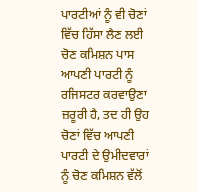ਪਾਰਟੀਆਂ ਨੂੰ ਵੀ ਚੋਣਾਂ ਵਿੱਚ ਹਿੱਸਾ ਲੈਣ ਲਈ ਚੋਣ ਕਮਿਸ਼ਨ ਪਾਸ ਆਪਣੀ ਪਾਰਟੀ ਨੂੰ ਰਜਿਸਟਰ ਕਰਵਾਉਣਾ ਜ਼ਰੂਰੀ ਹੈ, ਤਦ ਹੀ ਉਹ ਚੋਣਾਂ ਵਿੱਚ ਆਪਣੀ ਪਾਰਟੀ ਦੇ ਉਮੀਦਵਾਰਾਂ ਨੂੰ ਚੋਣ ਕਮਿਸ਼ਨ ਵੱਲੋਂ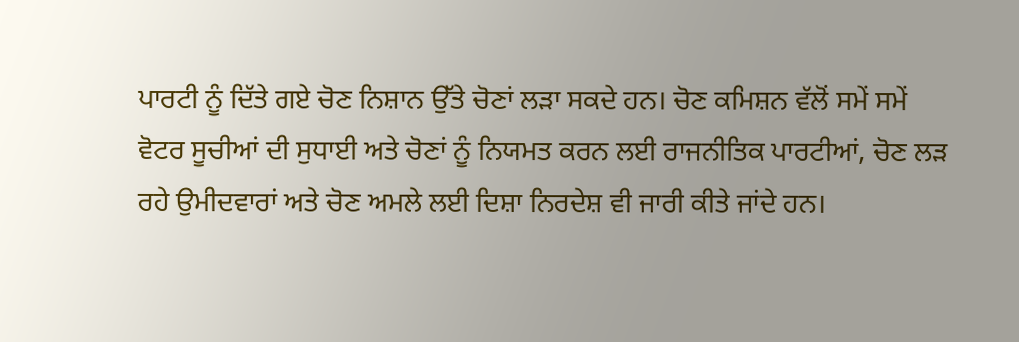ਪਾਰਟੀ ਨੂੰ ਦਿੱਤੇ ਗਏ ਚੋਣ ਨਿਸ਼ਾਨ ਉੱਤੇ ਚੋਣਾਂ ਲੜਾ ਸਕਦੇ ਹਨ। ਚੋਣ ਕਮਿਸ਼ਨ ਵੱਲੋਂ ਸਮੇਂ ਸਮੇਂ ਵੋਟਰ ਸੂਚੀਆਂ ਦੀ ਸੁਧਾਈ ਅਤੇ ਚੋਣਾਂ ਨੂੰ ਨਿਯਮਤ ਕਰਨ ਲਈ ਰਾਜਨੀਤਿਕ ਪਾਰਟੀਆਂ, ਚੋਣ ਲੜ ਰਹੇ ਉਮੀਦਵਾਰਾਂ ਅਤੇ ਚੋਣ ਅਮਲੇ ਲਈ ਦਿਸ਼ਾ ਨਿਰਦੇਸ਼ ਵੀ ਜਾਰੀ ਕੀਤੇ ਜਾਂਦੇ ਹਨ।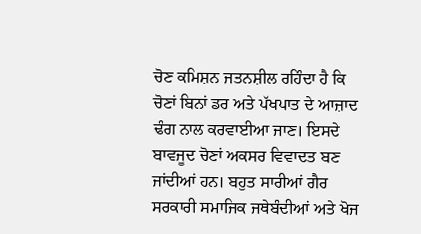ਚੋਣ ਕਮਿਸ਼ਨ ਜਤਨਸ਼ੀਲ ਰਹਿੰਦਾ ਹੈ ਕਿ ਚੋਣਾਂ ਬਿਨਾਂ ਡਰ ਅਤੇ ਪੱਖਪਾਤ ਦੇ ਆਜ਼ਾਦ ਢੰਗ ਨਾਲ ਕਰਵਾਈਆ ਜਾਣ। ਇਸਦੇ ਬਾਵਜੂਦ ਚੋਣਾਂ ਅਕਸਰ ਵਿਵਾਦਤ ਬਣ ਜਾਂਦੀਆਂ ਹਨ। ਬਹੁਤ ਸਾਰੀਆਂ ਗੈਰ ਸਰਕਾਰੀ ਸਮਾਜਿਕ ਜਥੇਬੰਦੀਆਂ ਅਤੇ ਖੋਜ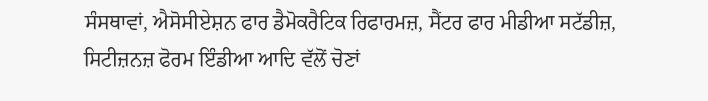ਸੰਸਥਾਵਾਂ, ਐਸੋਸੀਏਸ਼ਨ ਫਾਰ ਡੈਮੋਕਰੈਟਿਕ ਰਿਫਾਰਮਜ਼, ਸੈਂਟਰ ਫਾਰ ਮੀਡੀਆ ਸਟੱਡੀਜ਼, ਸਿਟੀਜ਼ਨਜ਼ ਫੋਰਮ ਇੰਡੀਆ ਆਦਿ ਵੱਲੋਂ ਚੋਣਾਂ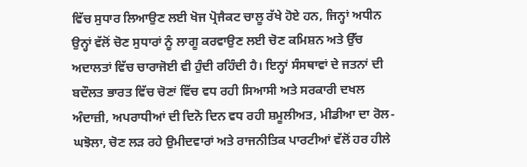ਵਿੱਚ ਸੁਧਾਰ ਲਿਆਉਣ ਲਈ ਖੋਜ ਪ੍ਰੋਜੈਕਟ ਚਾਲੂ ਰੱਖੇ ਹੋਏ ਹਨ, ਜਿਨ੍ਹਾਂ ਅਧੀਨ ਉਨ੍ਹਾਂ ਵੱਲੋਂ ਚੋਣ ਸੁਧਾਰਾਂ ਨੂੰ ਲਾਗੂ ਕਰਵਾਉਣ ਲਈ ਚੋਣ ਕਮਿਸ਼ਨ ਅਤੇ ਉੱਚ ਅਦਾਲਤਾਂ ਵਿੱਚ ਚਾਰਾਜੋਈ ਵੀ ਹੁੰਦੀ ਰਹਿੰਦੀ ਹੈ। ਇਨ੍ਹਾਂ ਸੰਸਥਾਵਾਂ ਦੇ ਜਤਨਾਂ ਦੀ ਬਦੌਲਤ ਭਾਰਤ ਵਿੱਚ ਚੋਣਾਂ ਵਿੱਚ ਵਧ ਰਹੀ ਸਿਆਸੀ ਅਤੇ ਸਰਕਾਰੀ ਦਖਲ ਅੰਦਾਜ਼ੀ, ਅਪਰਾਧੀਆਂ ਦੀ ਦਿਨੋ ਦਿਨ ਵਧ ਰਹੀ ਸ਼ਮੂਲੀਅਤ, ਮੀਡੀਆ ਦਾ ਰੋਲ-ਘਝੋਲਾ, ਚੋਣ ਲੜ ਰਹੇ ਉਮੀਦਵਾਰਾਂ ਅਤੇ ਰਾਜਨੀਤਿਕ ਪਾਰਟੀਆਂ ਵੱਲੋਂ ਹਰ ਹੀਲੇ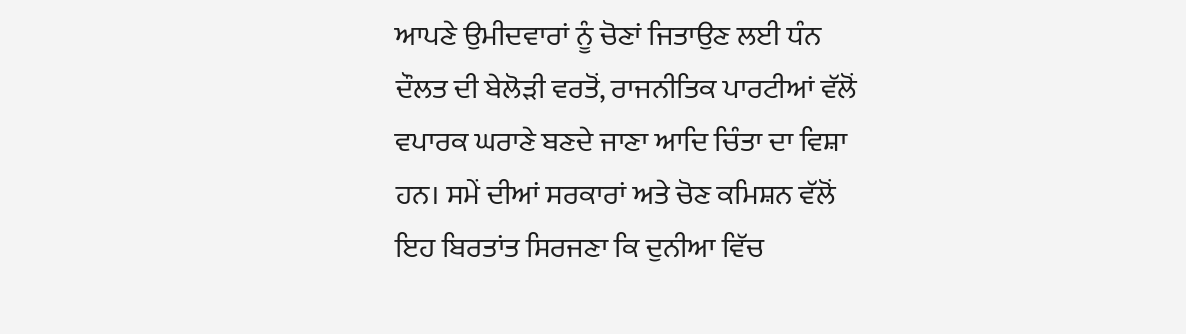ਆਪਣੇ ਉਮੀਦਵਾਰਾਂ ਨੂੰ ਚੋਣਾਂ ਜਿਤਾਉਣ ਲਈ ਧੰਨ ਦੌਲਤ ਦੀ ਬੇਲੋੜੀ ਵਰਤੋਂ, ਰਾਜਨੀਤਿਕ ਪਾਰਟੀਆਂ ਵੱਲੋਂ ਵਪਾਰਕ ਘਰਾਣੇ ਬਣਦੇ ਜਾਣਾ ਆਦਿ ਚਿੰਤਾ ਦਾ ਵਿਸ਼ਾ ਹਨ। ਸਮੇਂ ਦੀਆਂ ਸਰਕਾਰਾਂ ਅਤੇ ਚੋਣ ਕਮਿਸ਼ਨ ਵੱਲੋਂ ਇਹ ਬਿਰਤਾਂਤ ਸਿਰਜਣਾ ਕਿ ਦੁਨੀਆ ਵਿੱਚ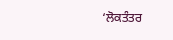‘ਲੋਕਤੰਤਰ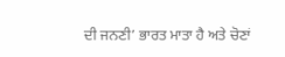ਦੀ ਜਨਣੀ’ ਭਾਰਤ ਮਾਤਾ ਹੈ ਅਤੇ ਚੋਣਾਂ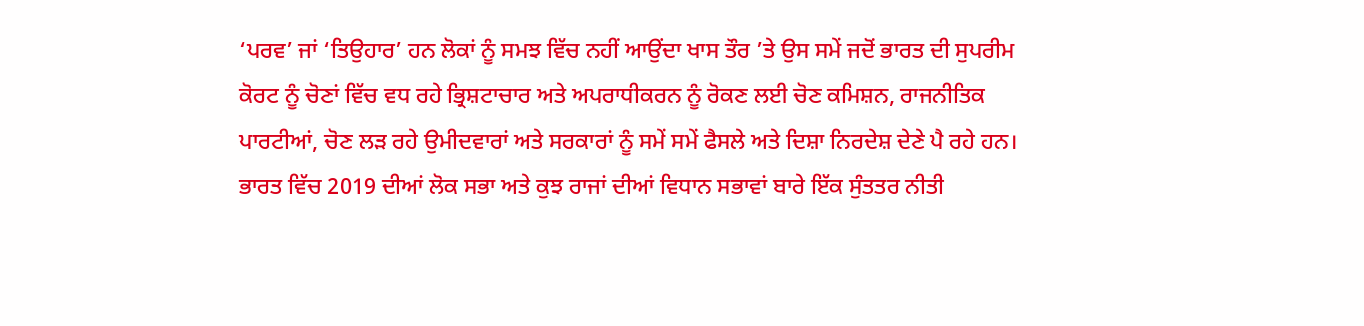‘ਪਰਵ’ ਜਾਂ ‘ਤਿਉਹਾਰ’ ਹਨ ਲੋਕਾਂ ਨੂੰ ਸਮਝ ਵਿੱਚ ਨਹੀਂ ਆਉਂਦਾ ਖਾਸ ਤੌਰ ’ਤੇ ਉਸ ਸਮੇਂ ਜਦੋਂ ਭਾਰਤ ਦੀ ਸੁਪਰੀਮ ਕੋਰਟ ਨੂੰ ਚੋਣਾਂ ਵਿੱਚ ਵਧ ਰਹੇ ਭ੍ਰਿਸ਼ਟਾਚਾਰ ਅਤੇ ਅਪਰਾਧੀਕਰਨ ਨੂੰ ਰੋਕਣ ਲਈ ਚੋਣ ਕਮਿਸ਼ਨ, ਰਾਜਨੀਤਿਕ ਪਾਰਟੀਆਂ, ਚੋਣ ਲੜ ਰਹੇ ਉਮੀਦਵਾਰਾਂ ਅਤੇ ਸਰਕਾਰਾਂ ਨੂੰ ਸਮੇਂ ਸਮੇਂ ਫੈਸਲੇ ਅਤੇ ਦਿਸ਼ਾ ਨਿਰਦੇਸ਼ ਦੇਣੇ ਪੈ ਰਹੇ ਹਨ।
ਭਾਰਤ ਵਿੱਚ 2019 ਦੀਆਂ ਲੋਕ ਸਭਾ ਅਤੇ ਕੁਝ ਰਾਜਾਂ ਦੀਆਂ ਵਿਧਾਨ ਸਭਾਵਾਂ ਬਾਰੇ ਇੱਕ ਸੁੰਤਤਰ ਨੀਤੀ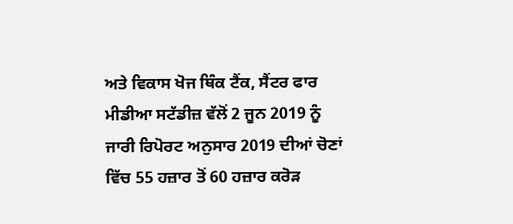ਅਤੇ ਵਿਕਾਸ ਖੋਜ ਥਿੰਕ ਟੈਂਕ, ਸੈਂਟਰ ਫਾਰ ਮੀਡੀਆ ਸਟੱਡੀਜ਼ ਵੱਲੋਂ 2 ਜੂਨ 2019 ਨੂੰ ਜਾਰੀ ਰਿਪੋਰਟ ਅਨੁਸਾਰ 2019 ਦੀਆਂ ਚੋਣਾਂ ਵਿੱਚ 55 ਹਜ਼ਾਰ ਤੋਂ 60 ਹਜ਼ਾਰ ਕਰੋੜ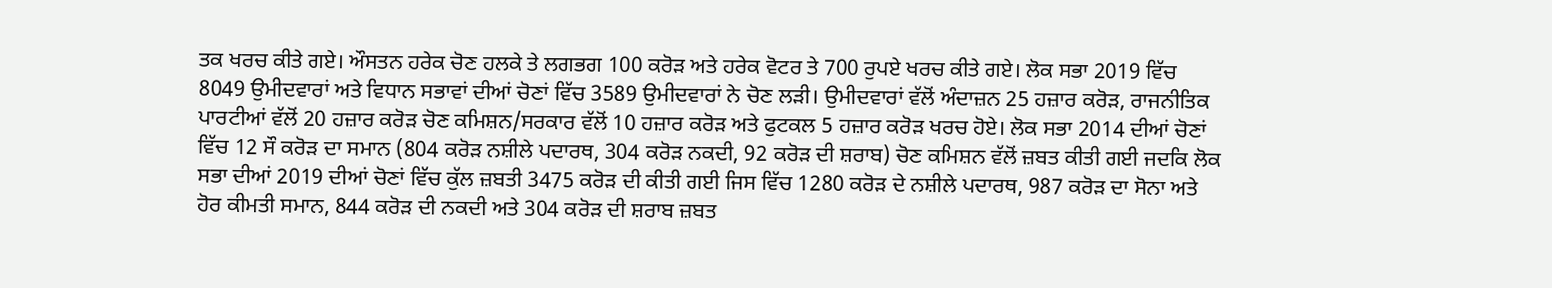ਤਕ ਖਰਚ ਕੀਤੇ ਗਏ। ਔਸਤਨ ਹਰੇਕ ਚੋਣ ਹਲਕੇ ਤੇ ਲਗਭਗ 100 ਕਰੋੜ ਅਤੇ ਹਰੇਕ ਵੋਟਰ ਤੇ 700 ਰੁਪਏ ਖਰਚ ਕੀਤੇ ਗਏ। ਲੋਕ ਸਭਾ 2019 ਵਿੱਚ 8049 ਉਮੀਦਵਾਰਾਂ ਅਤੇ ਵਿਧਾਨ ਸਭਾਵਾਂ ਦੀਆਂ ਚੋਣਾਂ ਵਿੱਚ 3589 ਉਮੀਦਵਾਰਾਂ ਨੇ ਚੋਣ ਲੜੀ। ਉਮੀਦਵਾਰਾਂ ਵੱਲੋਂ ਅੰਦਾਜ਼ਨ 25 ਹਜ਼ਾਰ ਕਰੋੜ, ਰਾਜਨੀਤਿਕ ਪਾਰਟੀਆਂ ਵੱਲੋਂ 20 ਹਜ਼ਾਰ ਕਰੋੜ ਚੋਣ ਕਮਿਸ਼ਨ/ਸਰਕਾਰ ਵੱਲੋਂ 10 ਹਜ਼ਾਰ ਕਰੋੜ ਅਤੇ ਫੁਟਕਲ 5 ਹਜ਼ਾਰ ਕਰੋੜ ਖਰਚ ਹੋਏ। ਲੋਕ ਸਭਾ 2014 ਦੀਆਂ ਚੋਣਾਂ ਵਿੱਚ 12 ਸੌ ਕਰੋੜ ਦਾ ਸਮਾਨ (804 ਕਰੋੜ ਨਸ਼ੀਲੇ ਪਦਾਰਥ, 304 ਕਰੋੜ ਨਕਦੀ, 92 ਕਰੋੜ ਦੀ ਸ਼ਰਾਬ) ਚੋਣ ਕਮਿਸ਼ਨ ਵੱਲੋਂ ਜ਼ਬਤ ਕੀਤੀ ਗਈ ਜਦਕਿ ਲੋਕ ਸਭਾ ਦੀਆਂ 2019 ਦੀਆਂ ਚੋਣਾਂ ਵਿੱਚ ਕੁੱਲ ਜ਼ਬਤੀ 3475 ਕਰੋੜ ਦੀ ਕੀਤੀ ਗਈ ਜਿਸ ਵਿੱਚ 1280 ਕਰੋੜ ਦੇ ਨਸ਼ੀਲੇ ਪਦਾਰਥ, 987 ਕਰੋੜ ਦਾ ਸੋਨਾ ਅਤੇ ਹੋਰ ਕੀਮਤੀ ਸਮਾਨ, 844 ਕਰੋੜ ਦੀ ਨਕਦੀ ਅਤੇ 304 ਕਰੋੜ ਦੀ ਸ਼ਰਾਬ ਜ਼ਬਤ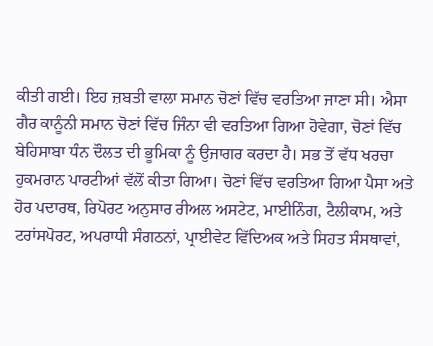ਕੀਤੀ ਗਈ। ਇਹ ਜ਼ਬਤੀ ਵਾਲਾ ਸਮਾਨ ਚੋਣਾਂ ਵਿੱਚ ਵਰਤਿਆ ਜਾਣਾ ਸੀ। ਐਸਾ ਗੈਰ ਕਾਨੂੰਨੀ ਸਮਾਨ ਚੋਣਾਂ ਵਿੱਚ ਜਿੰਨਾ ਵੀ ਵਰਤਿਆ ਗਿਆ ਹੋਵੇਗਾ, ਚੋਣਾਂ ਵਿੱਚ ਬੇਹਿਸਾਬਾ ਧੰਨ ਦੌਲਤ ਦੀ ਭੂਮਿਕਾ ਨੂੰ ਉਜਾਗਰ ਕਰਦਾ ਹੈ। ਸਭ ਤੋਂ ਵੱਧ ਖਰਚਾ ਹੁਕਮਰਾਨ ਪਾਰਟੀਆਂ ਵੱਲੋਂ ਕੀਤਾ ਗਿਆ। ਚੋਣਾਂ ਵਿੱਚ ਵਰਤਿਆ ਗਿਆ ਪੈਸਾ ਅਤੇ ਹੋਰ ਪਦਾਰਥ, ਰਿਪੋਰਟ ਅਨੁਸਾਰ ਰੀਅਲ ਅਸਟੇਟ, ਮਾਈਨਿੰਗ, ਟੈਲੀਕਾਮ, ਅਤੇ ਟਰਾਂਸਪੋਰਟ, ਅਪਰਾਧੀ ਸੰਗਠਨਾਂ, ਪ੍ਰਾਈਵੇਟ ਵਿੱਦਿਅਕ ਅਤੇ ਸਿਹਤ ਸੰਸਥਾਵਾਂ,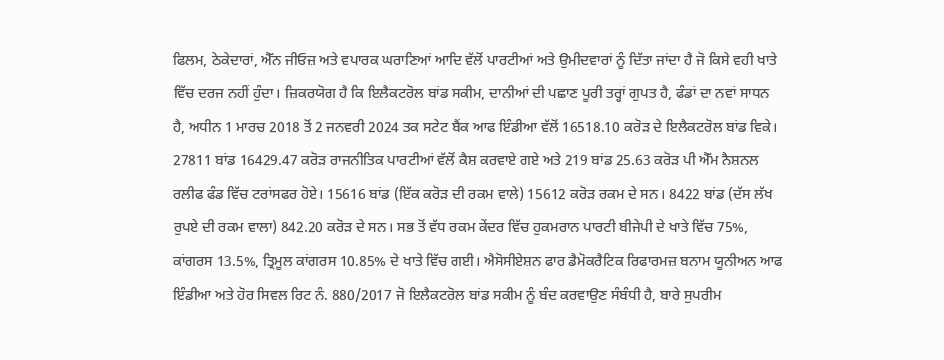ਫਿਲਮ, ਠੇਕੇਦਾਰਾਂ, ਐੱਨ ਜੀਓਜ਼ ਅਤੇ ਵਪਾਰਕ ਘਰਾਣਿਆਂ ਆਦਿ ਵੱਲੋਂ ਪਾਰਟੀਆਂ ਅਤੇ ਉਮੀਦਵਾਰਾਂ ਨੂੰ ਦਿੱਤਾ ਜਾਂਦਾ ਹੈ ਜੋ ਕਿਸੇ ਵਹੀ ਖਾਤੇ ਵਿੱਚ ਦਰਜ ਨਹੀਂ ਹੁੰਦਾ। ਜ਼ਿਕਰਯੋਗ ਹੈ ਕਿ ਇਲੈਕਟਰੋਲ ਬਾਂਡ ਸਕੀਮ, ਦਾਨੀਆਂ ਦੀ ਪਛਾਣ ਪੂਰੀ ਤਰ੍ਹਾਂ ਗੁਪਤ ਹੈ, ਫੰਡਾਂ ਦਾ ਨਵਾਂ ਸਾਧਨ ਹੈ, ਅਧੀਨ 1 ਮਾਰਚ 2018 ਤੋਂ 2 ਜਨਵਰੀ 2024 ਤਕ ਸਟੇਟ ਬੈਂਕ ਆਫ ਇੰਡੀਆ ਵੱਲੋਂ 16518.10 ਕਰੋੜ ਦੇ ਇਲੈਕਟਰੋਲ ਬਾਂਡ ਵਿਕੇ। 27811 ਬਾਂਡ 16429.47 ਕਰੋੜ ਰਾਜਨੀਤਿਕ ਪਾਰਟੀਆਂ ਵੱਲੋਂ ਕੈਸ਼ ਕਰਵਾਏ ਗਏ ਅਤੇ 219 ਬਾਂਡ 25.63 ਕਰੋੜ ਪੀ ਐੱਮ ਨੈਸ਼ਨਲ ਰਲੀਫ ਫੰਡ ਵਿੱਚ ਟਰਾਂਸਫਰ ਹੋਏ। 15616 ਬਾਂਡ (ਇੱਕ ਕਰੋੜ ਦੀ ਰਕਮ ਵਾਲੇ) 15612 ਕਰੋੜ ਰਕਮ ਦੇ ਸਨ। 8422 ਬਾਂਡ (ਦੱਸ ਲੱਖ ਰੁਪਏ ਦੀ ਰਕਮ ਵਾਲਾ) 842.20 ਕਰੋੜ ਦੇ ਸਨ। ਸਭ ਤੋਂ ਵੱਧ ਰਕਮ ਕੇਂਦਰ ਵਿੱਚ ਹੁਕਮਰਾਨ ਪਾਰਟੀ ਬੀਜੇਪੀ ਦੇ ਖਾਤੇ ਵਿੱਚ 75%, ਕਾਂਗਰਸ 13.5%, ਤ੍ਰਿਮੂਲ ਕਾਂਗਰਸ 10.85% ਦੇ ਖਾਤੇ ਵਿੱਚ ਗਈ। ਐਸੋਸੀਏਸ਼ਨ ਫਾਰ ਡੈਮੋਕਰੈਟਿਕ ਰਿਫਾਰਮਜ਼ ਬਨਾਮ ਯੂਨੀਅਨ ਆਫ ਇੰਡੀਆ ਅਤੇ ਹੋਰ ਸਿਵਲ ਰਿਟ ਨੰ. 880/2017 ਜੋ ਇਲੈਕਟਰੋਲ ਬਾਂਡ ਸਕੀਮ ਨੂੰ ਬੰਦ ਕਰਵਾਉਣ ਸੰਬੰਧੀ ਹੈ, ਬਾਰੇ ਸੁਪਰੀਮ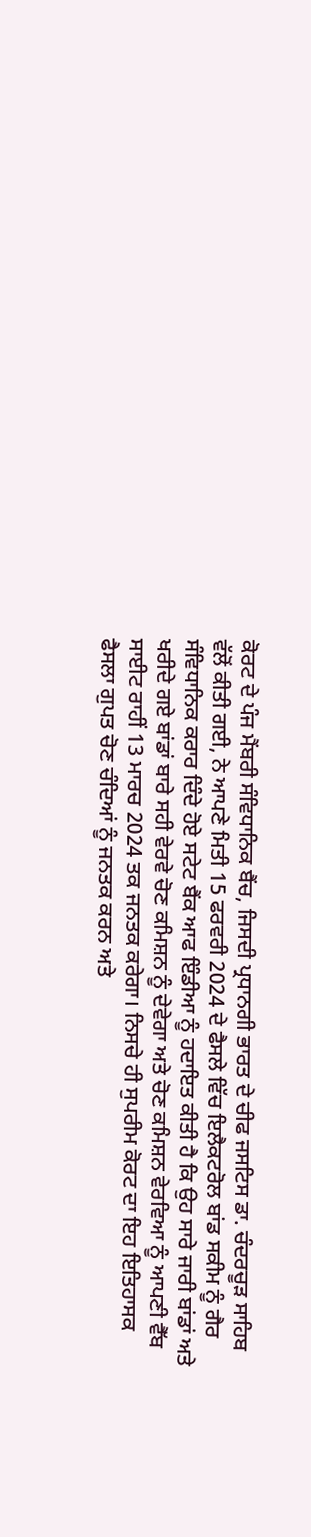ਕੋਰਟ ਦੇ ਪੰਜ ਮੈਂਬਰੀ ਸੰਵਿਧਾਨਿਕ ਬੈਂਚ, ਜਿਸਦੀ ਪ੍ਰਧਾਨਗੀ ਭਾਰਤ ਦੇ ਚੀਫ ਜਸਟਿਸ ਡਾ. ਚੰਦਰਚੂੜ ਸਾਹਿਬ ਵੱਲੋਂ ਕੀਤੀ ਗਈ, ਨੇ ਆਪਣੇ ਮਿਤੀ 15 ਫਰਵਰੀ 2024 ਦੇ ਫੈਸਲੇ ਵਿੱਚ ਇਲੈਕਟਰੋਲ ਬਾਂਡ ਸਕੀਮ ਨੂੰ ਗੈਰ ਸੰਵਿਧਾਨਿਕ ਕਰਾਰ ਦਿੰਦੇ ਹੋਏ ਸਟੇਟ ਬੈਂਕ ਆਫ ਇੰਡੀਆ ਨੂੰ ਹਦਾਇਤ ਕੀਤੀ ਹੈ ਕਿ ਉਹ ਸਾਰੇ ਜਾਰੀ ਬਾਂਡਾਂ ਅਤੇ ਖਰੀਦੇ ਗਏ ਬਾਂਡਾਂ ਬਾਰੇ ਸਹੀ ਵੇਰਵੇ ਚੋਣ ਕਮਿਸ਼ਨ ਨੂੰ ਦੇਵੇਗਾ ਅਤੇ ਚੋਣ ਕਮਿਸ਼ਨ ਵੇਰਵਿਆ ਨੂੰ ਆਪਣੀ ਵੈੱਬ ਸਾਈਟ ਰਾਹੀਂ 13 ਮਾਰਚ 2024 ਤਕ ਜਨਤਕ ਕਰੇਗਾ। ਨਿਸਚੇ ਹੀ ਸੁਪਰੀਮ ਕੋਰਟ ਦਾ ਇਹ ਇਤਿਹਾਸਕ ਫੈਸਲਾ ਗੁਪਤ ਚੋਣ ਚੰਦਿਆਂ ਨੂੰ ਜਨਤਕ ਕਰਨ ਅਤੇ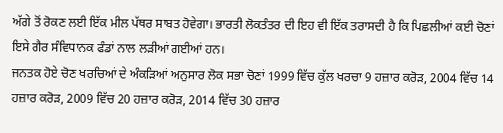ਅੱਗੇ ਤੋਂ ਰੋਕਣ ਲਈ ਇੱਕ ਮੀਲ ਪੱਥਰ ਸਾਬਤ ਹੋਵੇਗਾ। ਭਾਰਤੀ ਲੋਕਤੰਤਰ ਦੀ ਇਹ ਵੀ ਇੱਕ ਤਰਾਸਦੀ ਹੈ ਕਿ ਪਿਛਲੀਆਂ ਕਈ ਚੋਣਾਂ ਇਸੇ ਗੈਰ ਸੰਵਿਧਾਨਕ ਫੰਡਾਂ ਨਾਲ ਲੜੀਆਂ ਗਈਆਂ ਹਨ।
ਜਨਤਕ ਹੋਏ ਚੋਣ ਖਰਚਿਆਂ ਦੇ ਅੰਕੜਿਆਂ ਅਨੁਸਾਰ ਲੋਕ ਸਭਾ ਚੋਣਾਂ 1999 ਵਿੱਚ ਕੁੱਲ ਖਰਚਾ 9 ਹਜ਼ਾਰ ਕਰੋੜ, 2004 ਵਿੱਚ 14 ਹਜ਼ਾਰ ਕਰੋੜ, 2009 ਵਿੱਚ 20 ਹਜ਼ਾਰ ਕਰੋੜ, 2014 ਵਿੱਚ 30 ਹਜ਼ਾਰ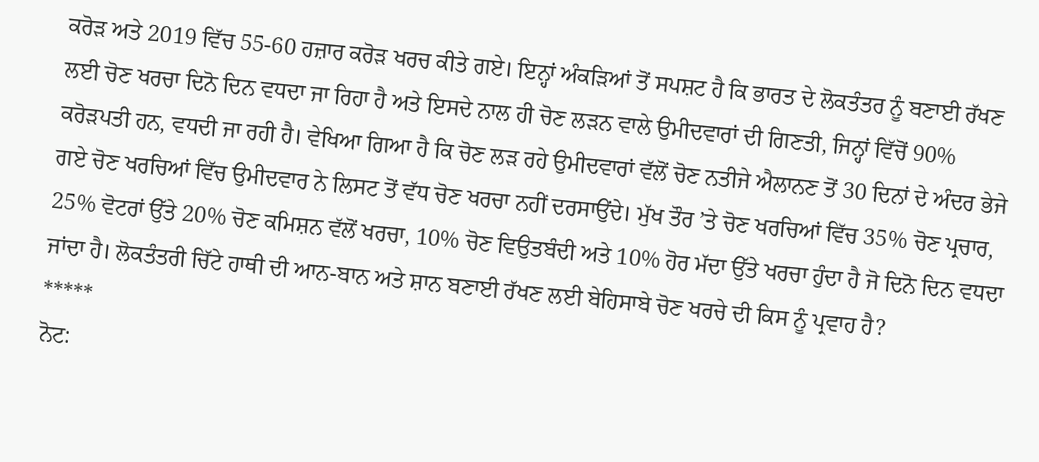ਕਰੋੜ ਅਤੇ 2019 ਵਿੱਚ 55-60 ਹਜ਼ਾਰ ਕਰੋੜ ਖਰਚ ਕੀਤੇ ਗਏ। ਇਨ੍ਹਾਂ ਅੰਕੜਿਆਂ ਤੋਂ ਸਪਸ਼ਟ ਹੈ ਕਿ ਭਾਰਤ ਦੇ ਲੋਕਤੰਤਰ ਨੂੰ ਬਣਾਈ ਰੱਖਣ ਲਈ ਚੋਣ ਖਰਚਾ ਦਿਨੋ ਦਿਨ ਵਧਦਾ ਜਾ ਰਿਹਾ ਹੈ ਅਤੇ ਇਸਦੇ ਨਾਲ ਹੀ ਚੋਣ ਲੜਨ ਵਾਲੇ ਉਮੀਦਵਾਰਾਂ ਦੀ ਗਿਣਤੀ, ਜਿਨ੍ਹਾਂ ਵਿੱਚੋਂ 90% ਕਰੋੜਪਤੀ ਹਨ, ਵਧਦੀ ਜਾ ਰਹੀ ਹੈ। ਵੇਖਿਆ ਗਿਆ ਹੈ ਕਿ ਚੋਣ ਲੜ ਰਹੇ ਉਮੀਦਵਾਰਾਂ ਵੱਲੋਂ ਚੋਣ ਨਤੀਜੇ ਐਲਾਨਣ ਤੋਂ 30 ਦਿਨਾਂ ਦੇ ਅੰਦਰ ਭੇਜੇ ਗਏ ਚੋਣ ਖਰਚਿਆਂ ਵਿੱਚ ਉਮੀਦਵਾਰ ਨੇ ਲਿਸਟ ਤੋਂ ਵੱਧ ਚੋਣ ਖਰਚਾ ਨਹੀਂ ਦਰਸਾਉਂਦੇ। ਮੁੱਖ ਤੌਰ ’ਤੇ ਚੋਣ ਖਰਚਿਆਂ ਵਿੱਚ 35% ਚੋਣ ਪ੍ਰਚਾਰ, 25% ਵੋਟਰਾਂ ਉੱਤੇ 20% ਚੋਣ ਕਮਿਸ਼ਨ ਵੱਲੋਂ ਖਰਚਾ, 10% ਚੋਣ ਵਿਉਤਬੰਦੀ ਅਤੇ 10% ਹੋਰ ਮੱਦਾ ਉੱਤੇ ਖਰਚਾ ਹੁੰਦਾ ਹੈ ਜੋ ਦਿਨੋ ਦਿਨ ਵਧਦਾ ਜਾਂਦਾ ਹੈ। ਲੋਕਤੰਤਰੀ ਚਿੱਟੇ ਹਾਥੀ ਦੀ ਆਨ-ਬਾਨ ਅਤੇ ਸ਼ਾਨ ਬਣਾਈ ਰੱਖਣ ਲਈ ਬੇਹਿਸਾਬੇ ਚੋਣ ਖਰਚੇ ਦੀ ਕਿਸ ਨੂੰ ਪ੍ਰਵਾਹ ਹੈ?
*****
ਨੋਟ: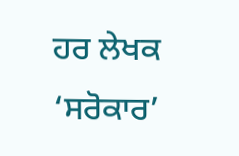ਹਰ ਲੇਖਕ ‘ਸਰੋਕਾਰ’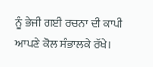ਨੂੰ ਭੇਜੀ ਗਈ ਰਚਨਾ ਦੀ ਕਾਪੀ ਆਪਣੇ ਕੋਲ ਸੰਭਾਲਕੇ ਰੱਖੇ।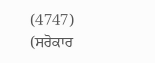(4747)
(ਸਰੋਕਾਰ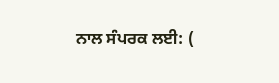ਨਾਲ ਸੰਪਰਕ ਲਈ: (